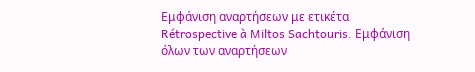Εμφάνιση αναρτήσεων με ετικέτα Rétrospective à Miltos Sachtouris. Εμφάνιση όλων των αναρτήσεων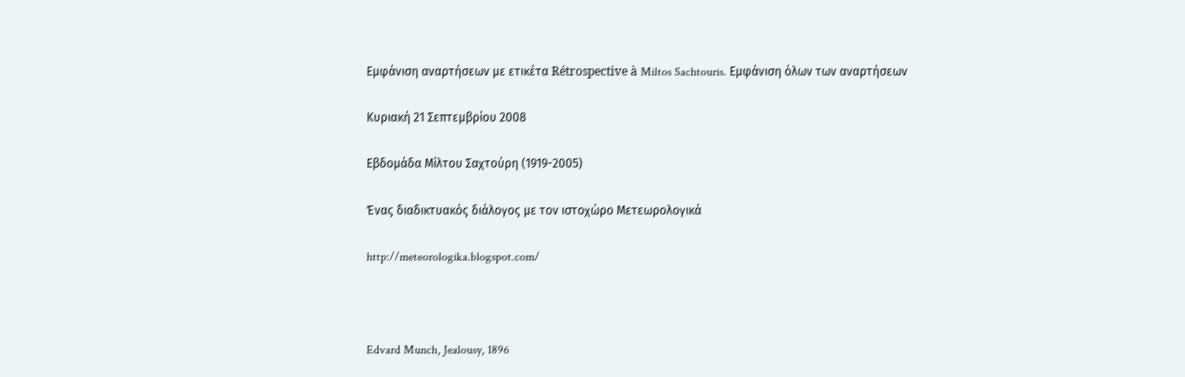Εμφάνιση αναρτήσεων με ετικέτα Rétrospective à Miltos Sachtouris. Εμφάνιση όλων των αναρτήσεων

Κυριακή 21 Σεπτεμβρίου 2008

Εβδομάδα Μίλτου Σαχτούρη (1919-2005)

Ένας διαδικτυακός διάλογος με τον ιστοχώρο Μετεωρολογικά

http://meteorologika.blogspot.com/



Edvard Munch, Jealousy, 1896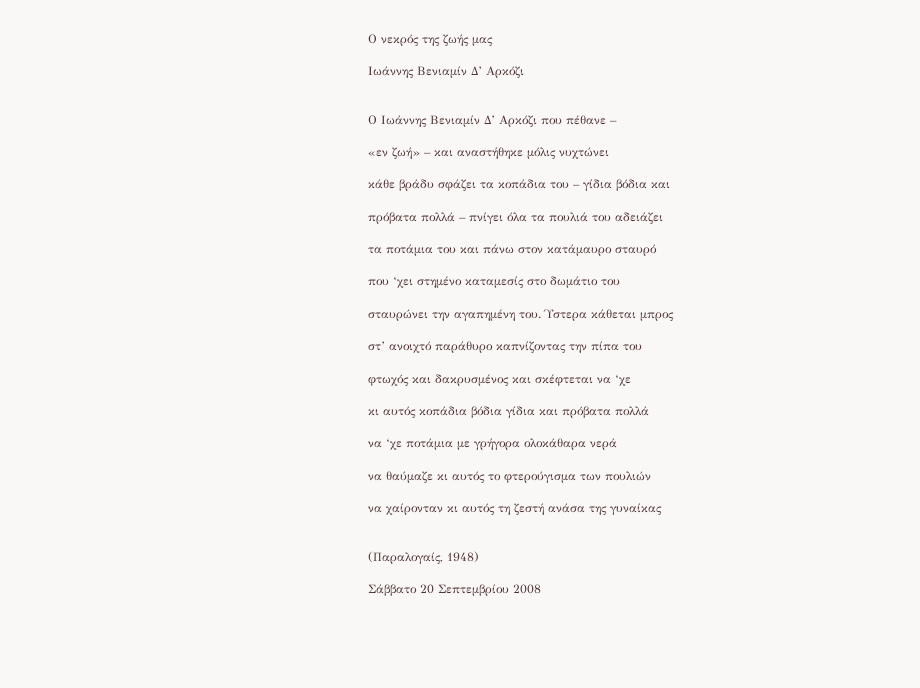Ο νεκρός της ζωής μας

Ιωάννης Βενιαμίν Δ’ Αρκόζι


Ο Ιωάννης Βενιαμίν Δ’ Αρκόζι που πέθανε –

«εν ζωή» – και αναστήθηκε μόλις νυχτώνει

κάθε βράδυ σφάζει τα κοπάδια του – γίδια βόδια και

πρόβατα πολλά – πνίγει όλα τα πουλιά του αδειάζει

τα ποτάμια του και πάνω στον κατάμαυρο σταυρό

που ‘χει στημένο καταμεσίς στο δωμάτιο του

σταυρώνει την αγαπημένη του. Ύστερα κάθεται μπρος

στ’ ανοιχτό παράθυρο καπνίζοντας την πίπα του

φτωχός και δακρυσμένος και σκέφτεται να ‘χε

κι αυτός κοπάδια βόδια γίδια και πρόβατα πολλά

να ‘χε ποτάμια με γρήγορα ολοκάθαρα νερά

να θαύμαζε κι αυτός το φτερούγισμα των πουλιών

να χαίρονταν κι αυτός τη ζεστή ανάσα της γυναίκας


(Παραλογαίς, 1948)

Σάββατο 20 Σεπτεμβρίου 2008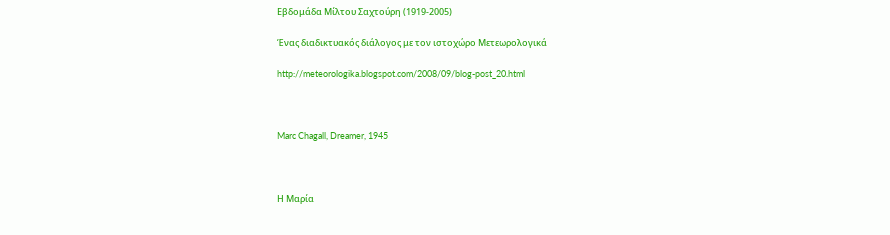Εβδομάδα Μίλτου Σαχτούρη (1919-2005)

Ένας διαδικτυακός διάλογος με τον ιστοχώρο Μετεωρολογικά

http://meteorologika.blogspot.com/2008/09/blog-post_20.html



Marc Chagall, Dreamer, 1945



Η Μαρία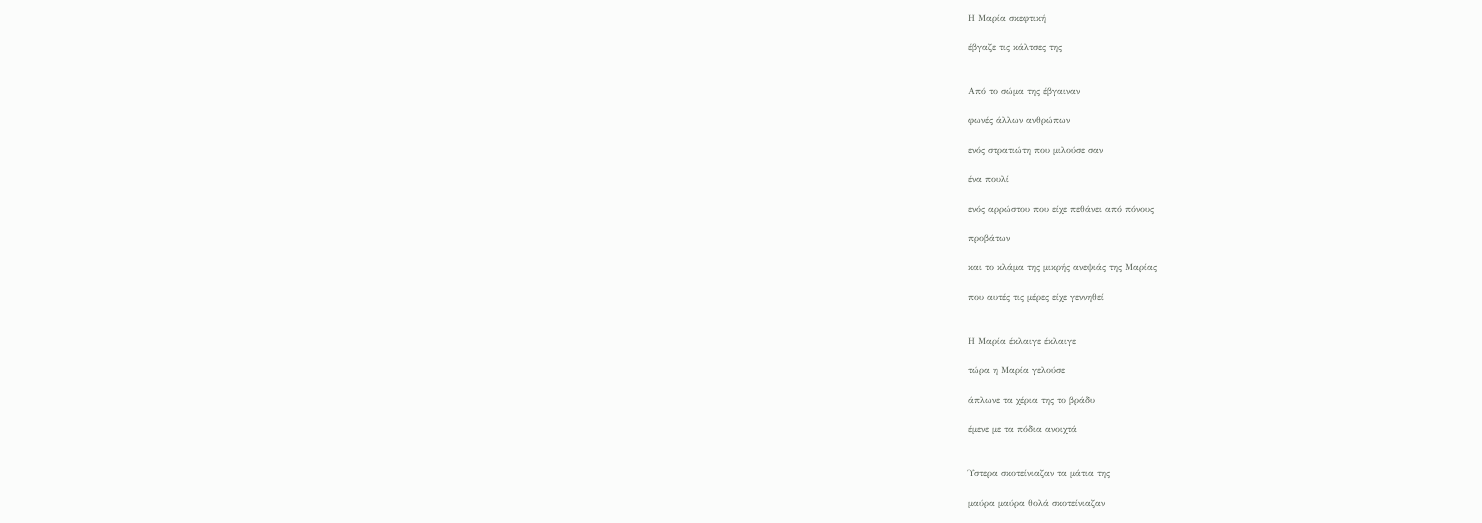Η Μαρία σκεφτική

έβγαζε τις κάλτσες της


Από το σώμα της έβγαιναν

φωνές άλλων ανθρώπων

ενός στρατιώτη που μιλούσε σαν

ένα πουλί

ενός αρρώστου που είχε πεθάνει από πόνους

προβάτων

και το κλάμα της μικρής ανεψιάς της Μαρίας

που αυτές τις μέρες είχε γεννηθεί


Η Μαρία έκλαιγε έκλαιγε

τώρα η Μαρία γελούσε

άπλωνε τα χέρια της το βράδυ

έμενε με τα πόδια ανοιχτά


Ύστερα σκοτείνιαζαν τα μάτια της

μαύρα μαύρα θολά σκοτείνιαζαν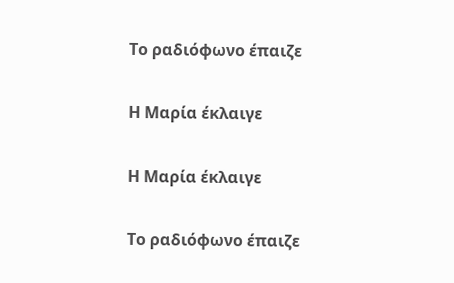Το ραδιόφωνο έπαιζε

Η Μαρία έκλαιγε

Η Μαρία έκλαιγε

Το ραδιόφωνο έπαιζε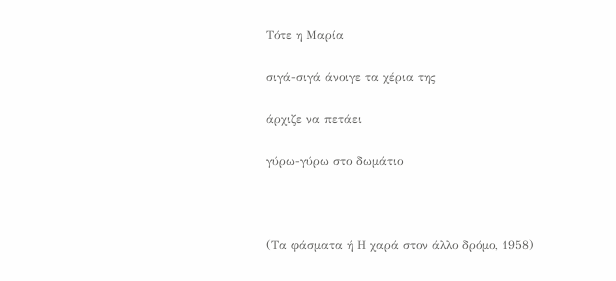Τότε η Μαρία

σιγά-σιγά άνοιγε τα χέρια της

άρχιζε να πετάει

γύρω-γύρω στο δωμάτιο



(Τα φάσματα ή Η χαρά στον άλλο δρόμο, 1958)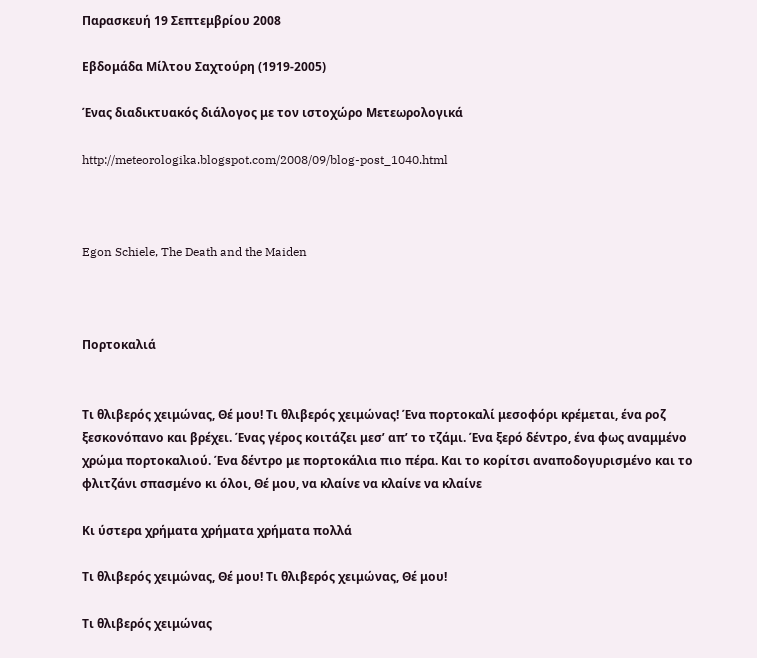Παρασκευή 19 Σεπτεμβρίου 2008

Εβδομάδα Μίλτου Σαχτούρη (1919-2005)

Ένας διαδικτυακός διάλογος με τον ιστοχώρο Μετεωρολογικά

http://meteorologika.blogspot.com/2008/09/blog-post_1040.html



Egon Schiele, The Death and the Maiden



Πορτοκαλιά


Τι θλιβερός χειμώνας, Θέ μου! Τι θλιβερός χειμώνας! Ένα πορτοκαλί μεσοφόρι κρέμεται, ένα ροζ ξεσκονόπανο και βρέχει. Ένας γέρος κοιτάζει μεσ’ απ’ το τζάμι. Ένα ξερό δέντρο, ένα φως αναμμένο χρώμα πορτοκαλιού. Ένα δέντρο με πορτοκάλια πιο πέρα. Και το κορίτσι αναποδογυρισμένο και το φλιτζάνι σπασμένο κι όλοι, Θέ μου, να κλαίνε να κλαίνε να κλαίνε

Κι ύστερα χρήματα χρήματα χρήματα πολλά

Τι θλιβερός χειμώνας, Θέ μου! Τι θλιβερός χειμώνας, Θέ μου!

Τι θλιβερός χειμώνας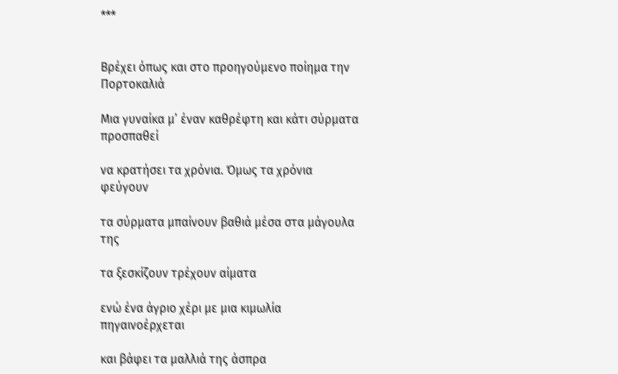***


Βρέχει όπως και στο προηγούμενο ποίημα την Πορτοκαλιά

Μια γυναίκα μ’ έναν καθρέφτη και κάτι σύρματα προσπαθεί

να κρατήσει τα χρόνια. Όμως τα χρόνια φεύγουν

τα σύρματα μπαίνουν βαθιά μέσα στα μάγουλα της

τα ξεσκίζουν τρέχουν αίματα

ενώ ένα άγριο χέρι με μια κιμωλία πηγαινοέρχεται

και βάφει τα μαλλιά της άσπρα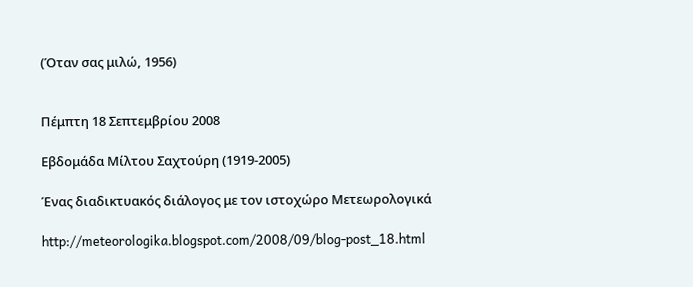(Όταν σας μιλώ, 1956)


Πέμπτη 18 Σεπτεμβρίου 2008

Εβδομάδα Μίλτου Σαχτούρη (1919-2005)

Ένας διαδικτυακός διάλογος με τον ιστοχώρο Μετεωρολογικά

http://meteorologika.blogspot.com/2008/09/blog-post_18.html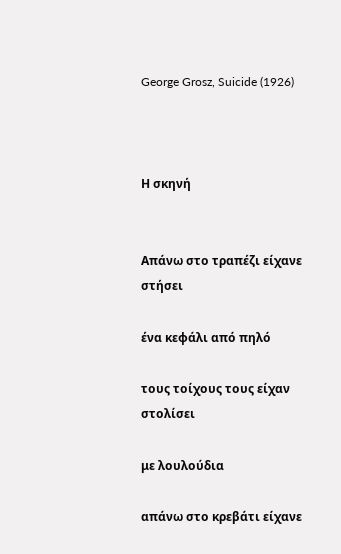George Grosz, Suicide (1926)



Η σκηνή


Απάνω στο τραπέζι είχανε στήσει

ένα κεφάλι από πηλό

τους τοίχους τους είχαν στολίσει

με λουλούδια

απάνω στο κρεβάτι είχανε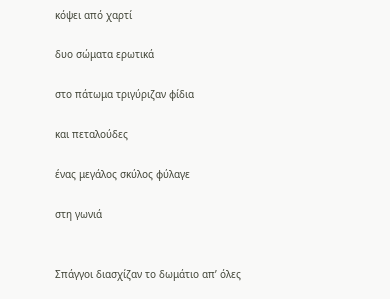κόψει από χαρτί

δυο σώματα ερωτικά

στο πάτωμα τριγύριζαν φίδια

και πεταλούδες

ένας μεγάλος σκύλος φύλαγε

στη γωνιά


Σπάγγοι διασχίζαν το δωμάτιο απ’ όλες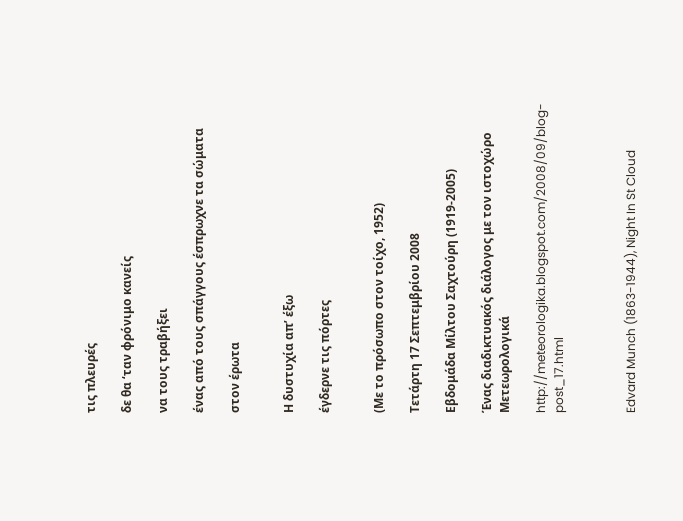τις πλευρές

δε θα ‘ταν φρόνιμο κανείς

να τους τραβήξει

ένας από τους σπάγγους έσπρωχνε τα σώματα

στον έρωτα


Η δυστυχία απ’ έξω

έγδερνε τις πόρτες


(Με το πρόσωπο στον τοίχο, 1952)

Τετάρτη 17 Σεπτεμβρίου 2008

Εβδομάδα Μίλτου Σαχτούρη (1919-2005)

Ένας διαδικτυακός διάλογος με τον ιστοχώρο Μετεωρολογικά

http://meteorologika.blogspot.com/2008/09/blog-post_17.html



Edvard Munch (1863-1944), Night In St Cloud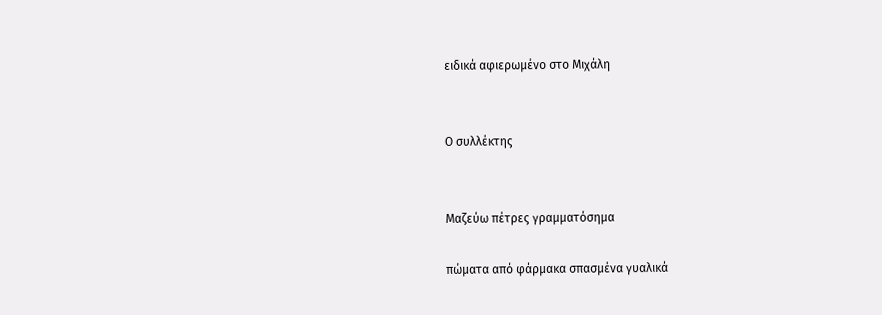ειδικά αφιερωμένο στο Μιχάλη


Ο συλλέκτης


Μαζεύω πέτρες γραμματόσημα

πώματα από φάρμακα σπασμένα γυαλικά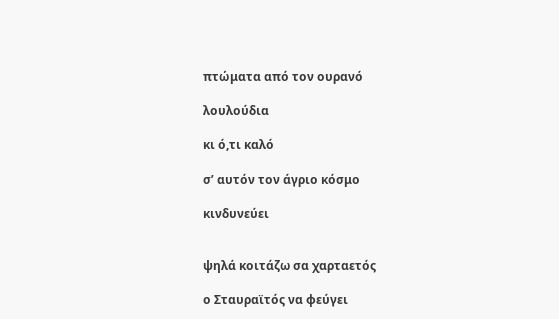πτώματα από τον ουρανό

λουλούδια

κι ό,τι καλό

σ’ αυτόν τον άγριο κόσμο

κινδυνεύει


ψηλά κοιτάζω σα χαρταετός

ο Σταυραϊτός να φεύγει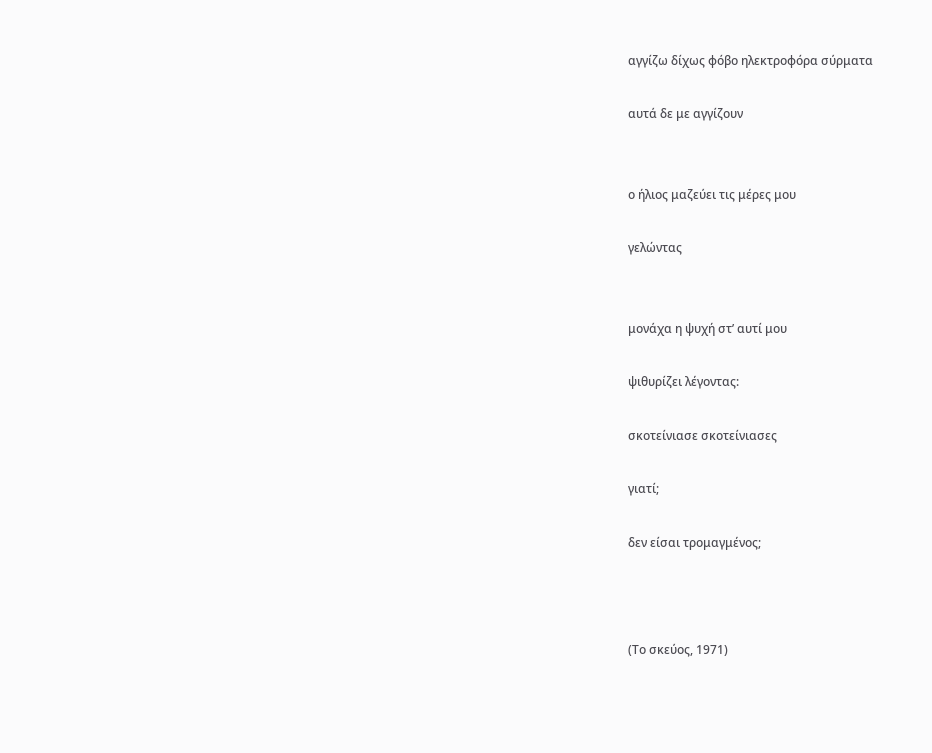αγγίζω δίχως φόβο ηλεκτροφόρα σύρματα

αυτά δε με αγγίζουν


ο ήλιος μαζεύει τις μέρες μου

γελώντας


μονάχα η ψυχή στ’ αυτί μου

ψιθυρίζει λέγοντας:

σκοτείνιασε σκοτείνιασες

γιατί;

δεν είσαι τρομαγμένος;



(Το σκεύος, 1971)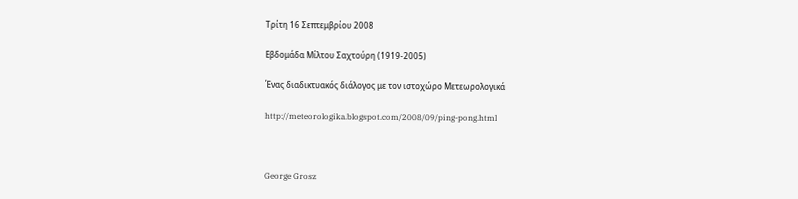Τρίτη 16 Σεπτεμβρίου 2008

Εβδομάδα Μίλτου Σαχτούρη (1919-2005)

Ένας διαδικτυακός διάλογος με τον ιστοχώρο Μετεωρολογικά

http://meteorologika.blogspot.com/2008/09/ping-pong.html



George Grosz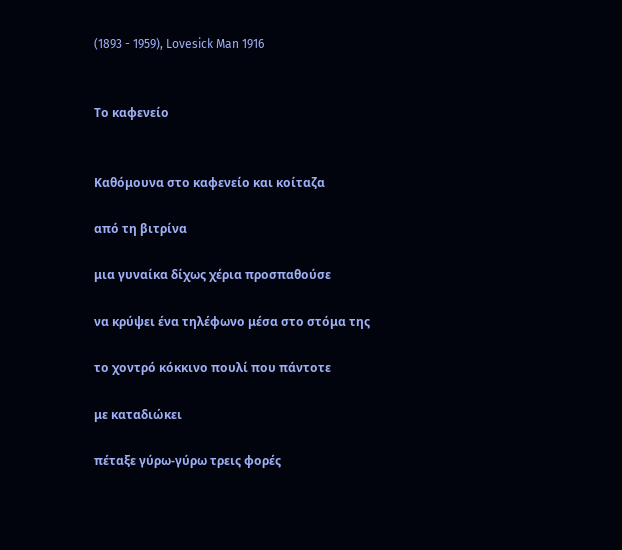(1893 - 1959), Lovesick Man 1916


Το καφενείο


Καθόμουνα στο καφενείο και κοίταζα

από τη βιτρίνα

μια γυναίκα δίχως χέρια προσπαθούσε

να κρύψει ένα τηλέφωνο μέσα στο στόμα της

το χοντρό κόκκινο πουλί που πάντοτε

με καταδιώκει

πέταξε γύρω-γύρω τρεις φορές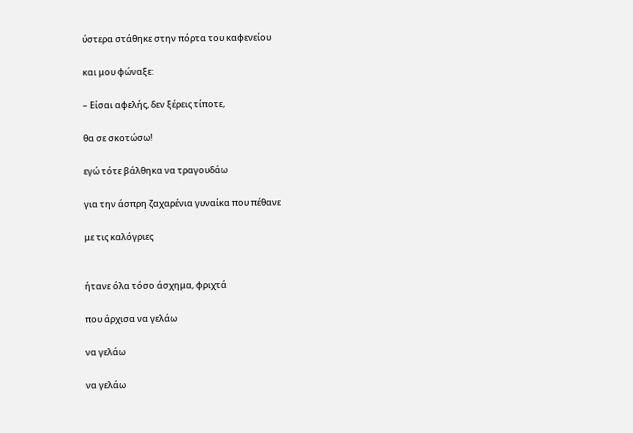ύστερα στάθηκε στην πόρτα του καφενείου

και μου φώναξε:

– Είσαι αφελής, δεν ξέρεις τίποτε,

θα σε σκοτώσω!

εγώ τότε βάλθηκα να τραγουδάω

για την άσπρη ζαχαρένια γυναίκα που πέθανε

με τις καλόγριες


ήτανε όλα τόσο άσχημα, φριχτά

που άρχισα να γελάω

να γελάω

να γελάω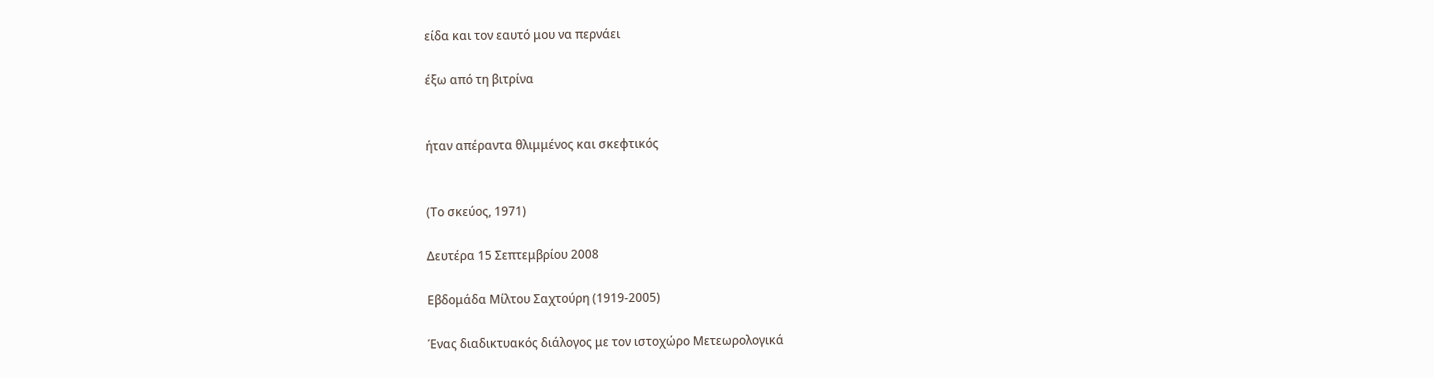είδα και τον εαυτό μου να περνάει

έξω από τη βιτρίνα


ήταν απέραντα θλιμμένος και σκεφτικός


(Το σκεύος, 1971)

Δευτέρα 15 Σεπτεμβρίου 2008

Εβδομάδα Μίλτου Σαχτούρη (1919-2005)

Ένας διαδικτυακός διάλογος με τον ιστοχώρο Μετεωρολογικά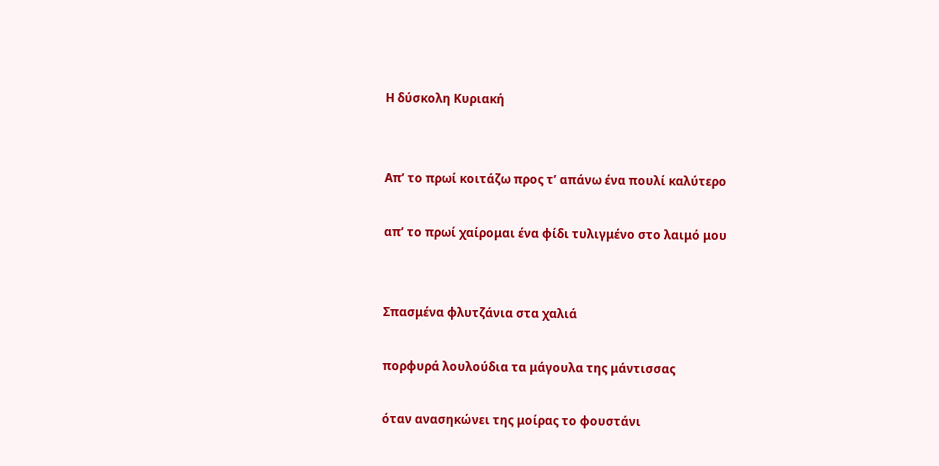Η δύσκολη Κυριακή


Απ’ το πρωί κοιτάζω προς τ’ απάνω ένα πουλί καλύτερο

απ’ το πρωί χαίρομαι ένα φίδι τυλιγμένο στο λαιμό μου


Σπασμένα φλυτζάνια στα χαλιά

πορφυρά λουλούδια τα μάγουλα της μάντισσας

όταν ανασηκώνει της μοίρας το φουστάνι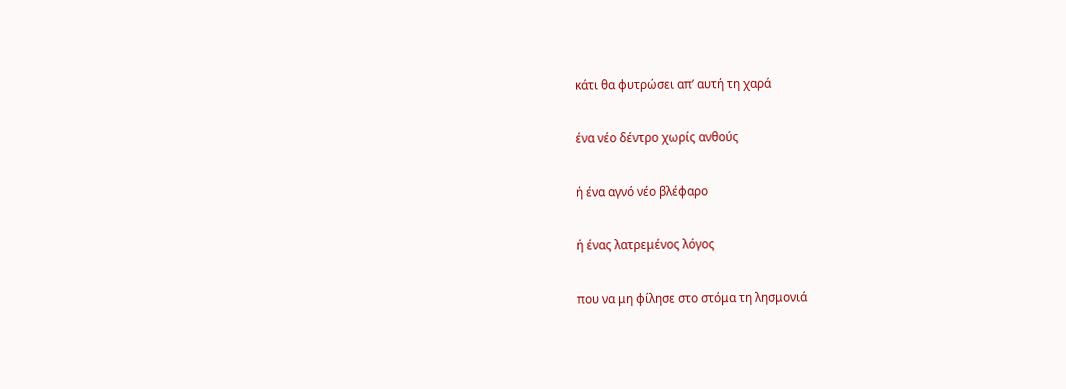κάτι θα φυτρώσει απ’ αυτή τη χαρά

ένα νέο δέντρο χωρίς ανθούς

ή ένα αγνό νέο βλέφαρο

ή ένας λατρεμένος λόγος

που να μη φίλησε στο στόμα τη λησμονιά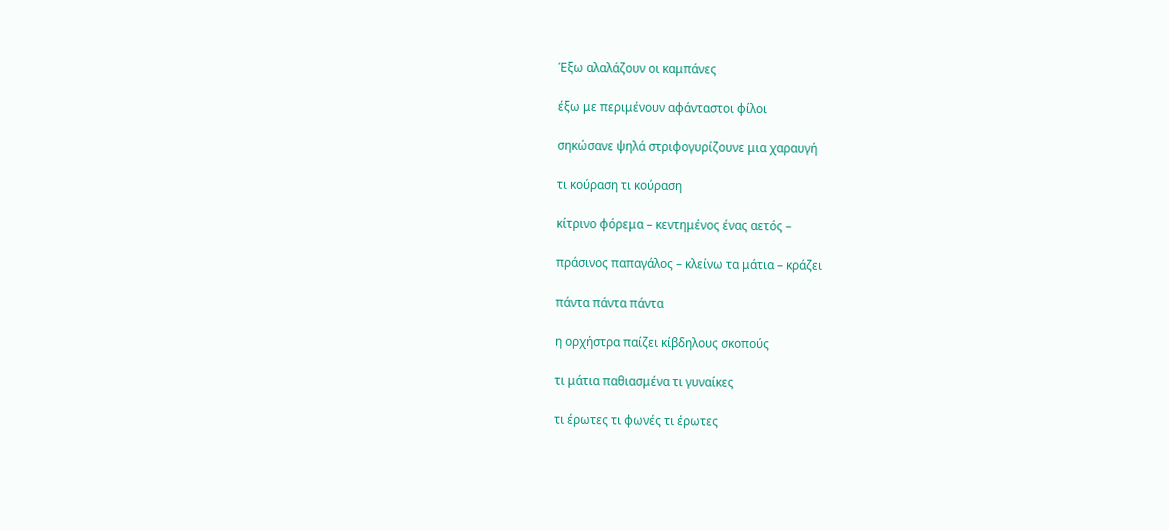Έξω αλαλάζουν οι καμπάνες

έξω με περιμένουν αφάνταστοι φίλοι

σηκώσανε ψηλά στριφογυρίζουνε μια χαραυγή

τι κούραση τι κούραση

κίτρινο φόρεμα – κεντημένος ένας αετός –

πράσινος παπαγάλος – κλείνω τα μάτια – κράζει

πάντα πάντα πάντα

η ορχήστρα παίζει κίβδηλους σκοπούς

τι μάτια παθιασμένα τι γυναίκες

τι έρωτες τι φωνές τι έρωτες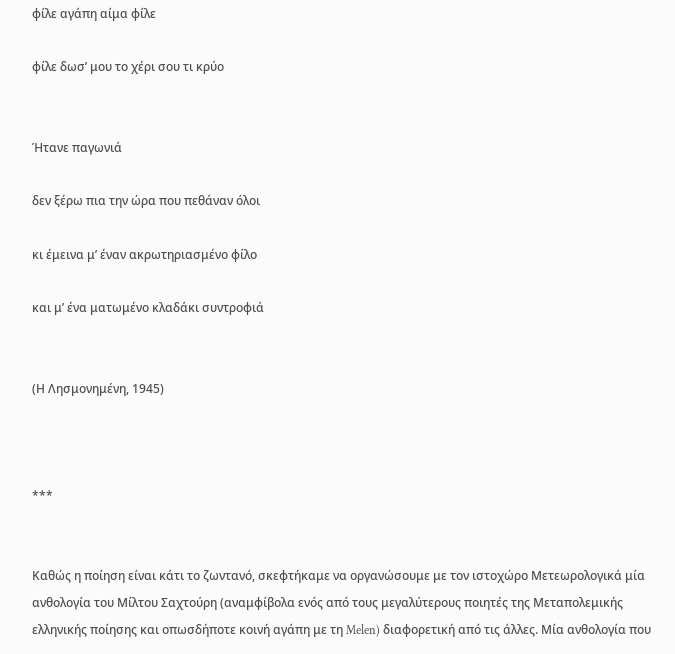φίλε αγάπη αίμα φίλε

φίλε δωσ’ μου το χέρι σου τι κρύο


Ήτανε παγωνιά

δεν ξέρω πια την ώρα που πεθάναν όλοι

κι έμεινα μ’ έναν ακρωτηριασμένο φίλο

και μ’ ένα ματωμένο κλαδάκι συντροφιά


(Η Λησμονημένη, 1945)



***


Καθώς η ποίηση είναι κάτι το ζωντανό, σκεφτήκαμε να οργανώσουμε με τον ιστοχώρο Μετεωρολογικά μία ανθολογία του Μίλτου Σαχτούρη (αναμφίβολα ενός από τους μεγαλύτερους ποιητές της Μεταπολεμικής ελληνικής ποίησης και οπωσδήποτε κοινή αγάπη με τη Melen) διαφορετική από τις άλλες. Μία ανθολογία που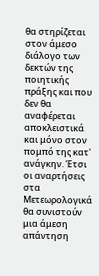θα στηρίζεται στον άμεσο διάλογο των δεκτών της ποιητικής πράξης και που δεν θα αναφέρεται αποκλειστικά και μόνο στον πομπό της κατ' ανάγκην. Έτσι οι αναρτήσεις στα Μετεωρολογικά θα συνιστούν μια άμεση απάντηση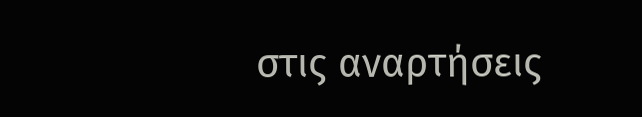στις αναρτήσεις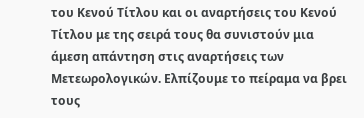του Κενού Τίτλου και οι αναρτήσεις του Κενού Τίτλου με της σειρά τους θα συνιστούν μια άμεση απάντηση στις αναρτήσεις των Μετεωρολογικών. Ελπίζουμε το πείραμα να βρει τους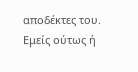αποδέκτες του. Εμείς ούτως ή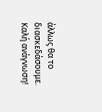άλλως θα το διασκεδάσουμε. Καλή ανάγνωση!